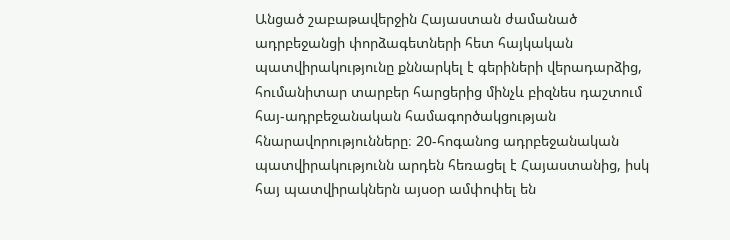Անցած շաբաթավերջին Հայաստան ժամանած ադրբեջանցի փորձագետների հետ հայկական պատվիրակությունը քննարկել է գերիների վերադարձից, հումանիտար տարբեր հարցերից մինչև բիզնես դաշտում հայ-ադրբեջանական համագործակցության հնարավորությունները։ 20-հոգանոց ադրբեջանական պատվիրակությունն արդեն հեռացել է Հայաստանից, իսկ հայ պատվիրակներն այսօր ամփոփել են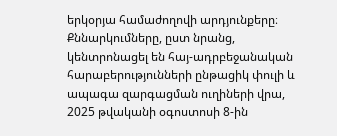երկօրյա համաժողովի արդյունքերը։
Քննարկումները, ըստ նրանց, կենտրոնացել են հայ-ադրբեջանական հարաբերությունների ընթացիկ փուլի և ապագա զարգացման ուղիների վրա, 2025 թվականի օգոստոսի 8-ին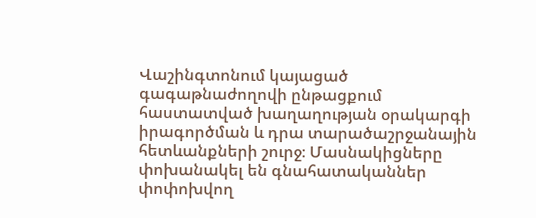Վաշինգտոնում կայացած գագաթնաժողովի ընթացքում հաստատված խաղաղության օրակարգի իրագործման և դրա տարածաշրջանային հետևանքների շուրջ։ Մասնակիցները փոխանակել են գնահատականներ փոփոխվող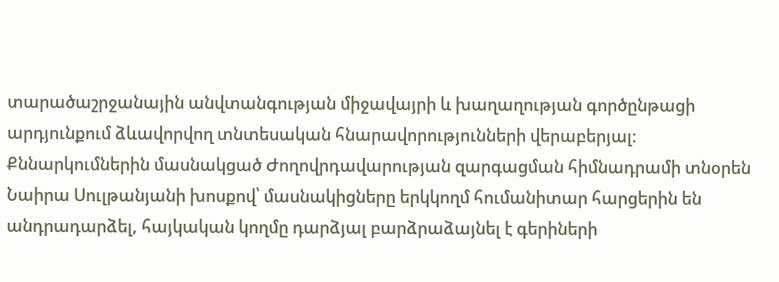տարածաշրջանային անվտանգության միջավայրի և խաղաղության գործընթացի արդյունքում ձևավորվող տնտեսական հնարավորությունների վերաբերյալ։
Քննարկումներին մասնակցած Ժողովրդավարության զարգացման հիմնադրամի տնօրեն Նաիրա Սուլթանյանի խոսքով՝ մասնակիցները երկկողմ հումանիտար հարցերին են անդրադարձել, հայկական կողմը դարձյալ բարձրաձայնել է գերիների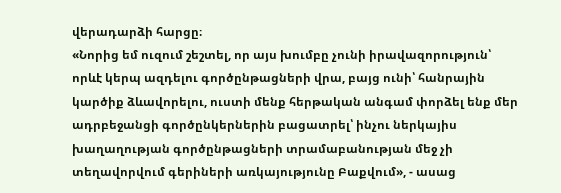վերադարձի հարցը։
«Նորից եմ ուզում շեշտել, որ այս խումբը չունի իրավազորություն՝ որևէ կերպ ազդելու գործընթացների վրա, բայց ունի՝ հանրային կարծիք ձևավորելու, ուստի մենք հերթական անգամ փորձել ենք մեր ադրբեջանցի գործընկերներին բացատրել՝ ինչու ներկայիս խաղաղության գործընթացների տրամաբանության մեջ չի տեղավորվում գերիների առկայությունը Բաքվում», - ասաց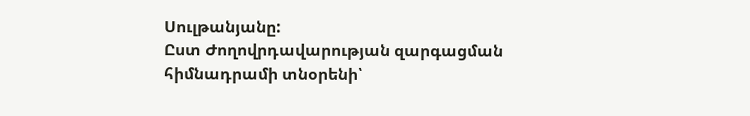Սուլթանյանը:
Ըստ Ժողովրդավարության զարգացման հիմնադրամի տնօրենի՝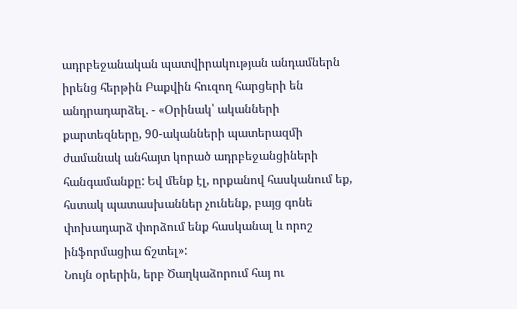ադրբեջանական պատվիրակության անդամներն իրենց հերթին Բաքվին հուզող հարցերի են անդրադարձել. - «Օրինակ՝ ականների քարտեզները, 90-ականների պատերազմի ժամանակ անհայտ կորած ադրբեջանցիների հանգամանքը: Եվ մենք էլ, որքանով հասկանում եք, հստակ պատասխաններ չունենք, բայց գոնե փոխադարձ փորձում ենք հասկանալ և որոշ ինֆորմացիա ճշտել»:
Նույն օրերին, երբ Ծաղկաձորում հայ ու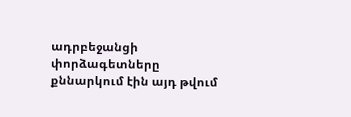ադրբեջանցի փորձագետները քննարկում էին այդ թվում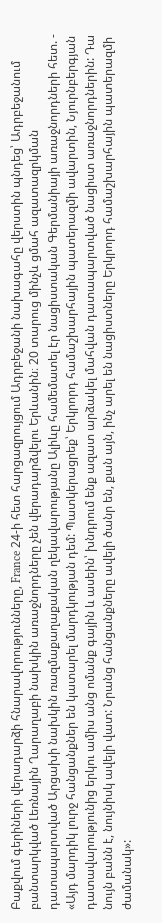Բաքվում գերիների վերադարձի հնարավորությունները, France 24-ի հետ հարցազրույցում Ադրբեջանի նախագահը վերստին պնդեց՝ Ադրբեջանում բանտարկված Լեռնային Ղարաղաբի նախկին առաջնորդները չեն վերադարձվելու Երևանին։ 20 տարուց մինչև ցմահ ազատազրկման դատապարտված Արցախի նախկին ռազմաքաղաքական ղեկավարությանը Ալիևը համեմատել էր նացիստական Գերմանիայի առաջնորդների հետ. - «Այդ մարդիկ լուրջ հանցանքներ են կատարել մարդկության դեմ: Պատկերացրեք՝ Երկրորդ համաշխարհային պատերազմի ավարտին, Նյուրնբերգյան դատավարությունից երկու ամիս անց ոմանք գային և ասեին՝ խնդրում ենք ազատ արձակել մահվան դատապարտված նացիստ առաջնորդներին: Դա նույն բանն է, նույնիսկ ավելի վատ: Նրանց հանցանքները ավելի ծանր են, քան այն, ինչ արել են նացիստները Երկրորդ համաշխարհային պատերազմի ժամանակ»: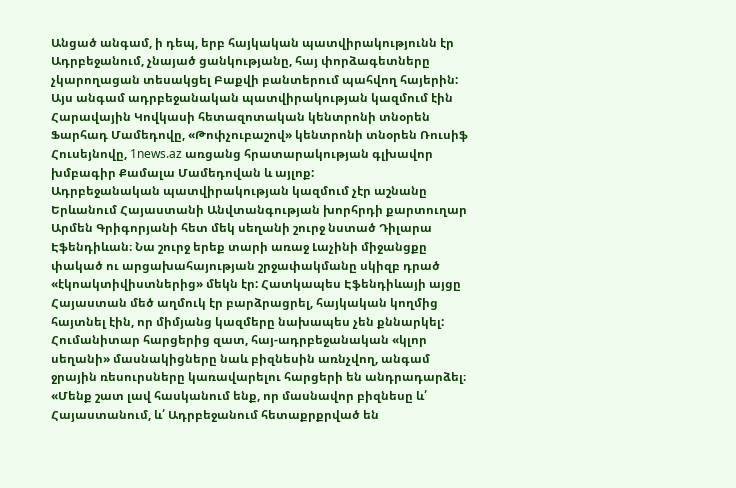Անցած անգամ, ի դեպ, երբ հայկական պատվիրակությունն էր Ադրբեջանում, չնայած ցանկությանը, հայ փորձագետները չկարողացան տեսակցել Բաքվի բանտերում պահվող հայերին:
Այս անգամ ադրբեջանական պատվիրակության կազմում էին Հարավային Կովկասի հետազոտական կենտրոնի տնօրեն Ֆարհադ Մամեդովը, «Թոփչուբաշով» կենտրոնի տնօրեն Ռուսիֆ Հուսեյնովը, 1news.az առցանց հրատարակության գլխավոր խմբագիր Քամալա Մամեդովան և այլոք:
Ադրբեջանական պատվիրակության կազմում չէր աշնանը Երևանում Հայաստանի Անվտանգության խորհրդի քարտուղար Արմեն Գրիգորյանի հետ մեկ սեղանի շուրջ նստած Դիլարա Էֆենդիևան։ Նա շուրջ երեք տարի առաջ Լաչինի միջանցքը փակած ու արցախահայության շրջափակմանը սկիզբ դրած «էկոակտիվիստներից» մեկն էր: Հատկապես Էֆենդիևայի այցը Հայաստան մեծ աղմուկ էր բարձրացրել, հայկական կողմից հայտնել էին, որ միմյանց կազմերը նախապես չեն քննարկել:
Հումանիտար հարցերից զատ, հայ-ադրբեջանական «կլոր սեղանի» մասնակիցները նաև բիզնեսին առնչվող, անգամ ջրային ռեսուրսները կառավարելու հարցերի են անդրադարձել։
«Մենք շատ լավ հասկանում ենք, որ մասնավոր բիզնեսը և՛ Հայաստանում, և՛ Ադրբեջանում հետաքրքրված են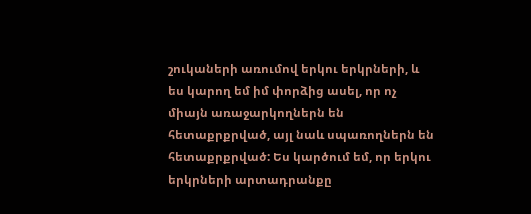շուկաների առումով երկու երկրների, և ես կարող եմ իմ փորձից ասել, որ ոչ միայն առաջարկողներն են հետաքրքրված, այլ նաև սպառողներն են հետաքրքրված: Ես կարծում եմ, որ երկու երկրների արտադրանքը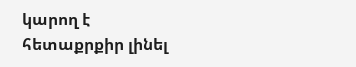կարող է հետաքրքիր լինել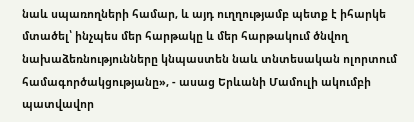նաև սպառողների համար, և այդ ուղղությամբ պետք է իհարկե մտածել՝ ինչպես մեր հարթակը և մեր հարթակում ծնվող նախաձեռնությունները կնպաստեն նաև տնտեսական ոլորտում համագործակցությանը», - ասաց Երևանի Մամուլի ակումբի պատվավոր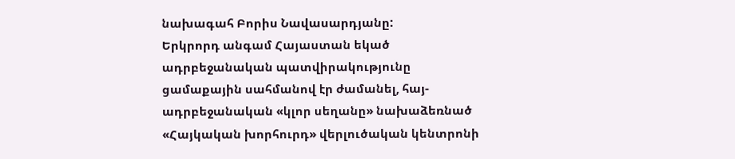նախագահ Բորիս Նավասարդյանը:
Երկրորդ անգամ Հայաստան եկած ադրբեջանական պատվիրակությունը ցամաքային սահմանով էր ժամանել, հայ-ադրբեջանական «կլոր սեղանը» նախաձեռնած «Հայկական խորհուրդ» վերլուծական կենտրոնի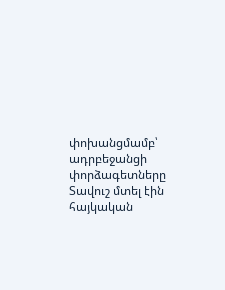փոխանցմամբ՝ ադրբեջանցի փորձագետները Տավուշ մտել էին հայկական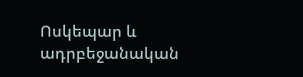Ոսկեպար և ադրբեջանական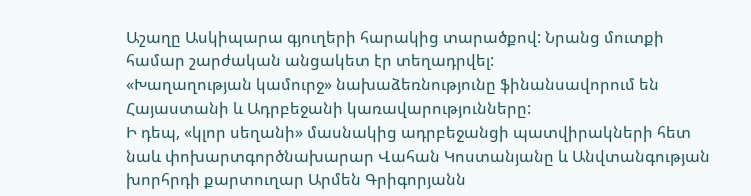Աշաղը Ասկիպարա գյուղերի հարակից տարածքով: Նրանց մուտքի համար շարժական անցակետ էր տեղադրվել:
«Խաղաղության կամուրջ» նախաձեռնությունը ֆինանսավորում են Հայաստանի և Ադրբեջանի կառավարությունները:
Ի դեպ, «կլոր սեղանի» մասնակից ադրբեջանցի պատվիրակների հետ նաև փոխարտգործնախարար Վահան Կոստանյանը և Անվտանգության խորհրդի քարտուղար Արմեն Գրիգորյանն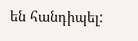են հանդիպել: